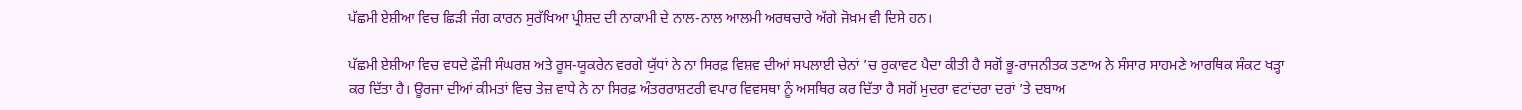ਪੱਛਮੀ ਏਸ਼ੀਆ ਵਿਚ ਛਿੜੀ ਜੰਗ ਕਾਰਨ ਸੁਰੱਖਿਆ ਪ੍ਰੀਸ਼ਦ ਦੀ ਨਾਕਾਮੀ ਦੇ ਨਾਲ-ਨਾਲ ਆਲਮੀ ਅਰਥਚਾਰੇ ਅੱਗੇ ਜੋਖ਼ਮ ਵੀ ਦਿਸੇ ਹਨ।

ਪੱਛਮੀ ਏਸ਼ੀਆ ਵਿਚ ਵਧਦੇ ਫ਼ੌਜੀ ਸੰਘਰਸ਼ ਅਤੇ ਰੂਸ-ਯੂਕਰੇਨ ਵਰਗੇ ਯੁੱਧਾਂ ਨੇ ਨਾ ਸਿਰਫ਼ ਵਿਸ਼ਵ ਦੀਆਂ ਸਪਲਾਈ ਚੇਨਾਂ ’ਚ ਰੁਕਾਵਟ ਪੈਦਾ ਕੀਤੀ ਹੈ ਸਗੋਂ ਭੂ-ਰਾਜਨੀਤਕ ਤਣਾਅ ਨੇ ਸੰਸਾਰ ਸਾਹਮਣੇ ਆਰਥਿਕ ਸੰਕਟ ਖੜ੍ਹਾ ਕਰ ਦਿੱਤਾ ਹੈ। ਊਰਜਾ ਦੀਆਂ ਕੀਮਤਾਂ ਵਿਚ ਤੇਜ਼ ਵਾਧੇ ਨੇ ਨਾ ਸਿਰਫ਼ ਅੰਤਰਰਾਸ਼ਟਰੀ ਵਪਾਰ ਵਿਵਸਥਾ ਨੂੰ ਅਸਥਿਰ ਕਰ ਦਿੱਤਾ ਹੈ ਸਗੋਂ ਮੁਦਰਾ ਵਟਾਂਦਰਾ ਦਰਾਂ ’ਤੇ ਦਬਾਅ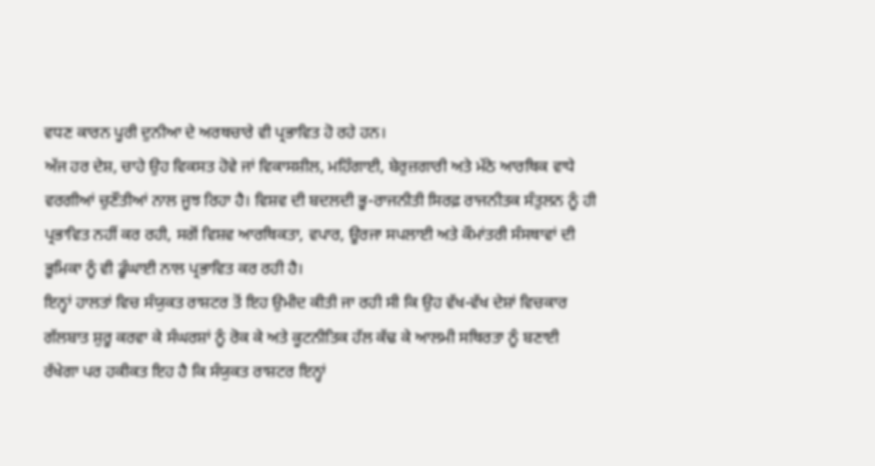ਵਧਣ ਕਾਰਨ ਪੂਰੀ ਦੁਨੀਆ ਦੇ ਅਰਥਚਾਰੇ ਵੀ ਪ੍ਰਭਾਵਿਤ ਹੋ ਰਹੇ ਹਨ।
ਅੱਜ ਹਰ ਦੇਸ਼, ਚਾਹੇ ਉਹ ਵਿਕਸਤ ਹੋਵੇ ਜਾਂ ਵਿਕਾਸਸ਼ੀਲ, ਮਹਿੰਗਾਈ, ਬੇਰੁਜ਼ਗਾਰੀ ਅਤੇ ਮੱਠੇ ਆਰਥਿਕ ਵਾਧੇ ਵਰਗੀਆਂ ਚੁਣੌਤੀਆਂ ਨਾਲ ਜੂਝ ਰਿਹਾ ਹੈ। ਵਿਸ਼ਵ ਦੀ ਬਦਲਦੀ ਭੂ-ਰਾਜਨੀਤੀ ਸਿਰਫ਼ ਰਾਜਨੀਤਕ ਸੰਤੁਲਨ ਨੂੰ ਹੀ ਪ੍ਰਭਾਵਿਤ ਨਹੀਂ ਕਰ ਰਹੀ, ਸਗੋਂ ਵਿਸ਼ਵ ਆਰਥਿਕਤਾ, ਵਪਾਰ, ਊਰਜਾ ਸਪਲਾਈ ਅਤੇ ਕੌਮਾਂਤਰੀ ਸੰਸਥਾਵਾਂ ਦੀ ਭੂਮਿਕਾ ਨੂੰ ਵੀ ਡੂੰਘਾਈ ਨਾਲ ਪ੍ਰਭਾਵਿਤ ਕਰ ਰਹੀ ਹੈ।
ਇਨ੍ਹਾਂ ਹਾਲਤਾਂ ਵਿਚ ਸੰਯੁਕਤ ਰਾਸ਼ਟਰ ਤੋਂ ਇਹ ਉਮੀਦ ਕੀਤੀ ਜਾ ਰਹੀ ਸੀ ਕਿ ਉਹ ਵੱਖ-ਵੱਖ ਦੇਸ਼ਾਂ ਵਿਚਕਾਰ ਗੱਲਬਾਤ ਸ਼ੁਰੂ ਕਰਵਾ ਕੇ ਸੰਘਰਸ਼ਾਂ ਨੂੰ ਰੋਕ ਕੇ ਅਤੇ ਕੂਟਨੀਤਿਕ ਹੱਲ ਕੱਢ ਕੇ ਆਲਮੀ ਸਥਿਰਤਾ ਨੂੰ ਬਣਾਈ ਰੱਖੇਗਾ ਪਰ ਹਕੀਕਤ ਇਹ ਹੈ ਕਿ ਸੰਯੁਕਤ ਰਾਸ਼ਟਰ ਇਨ੍ਹਾਂ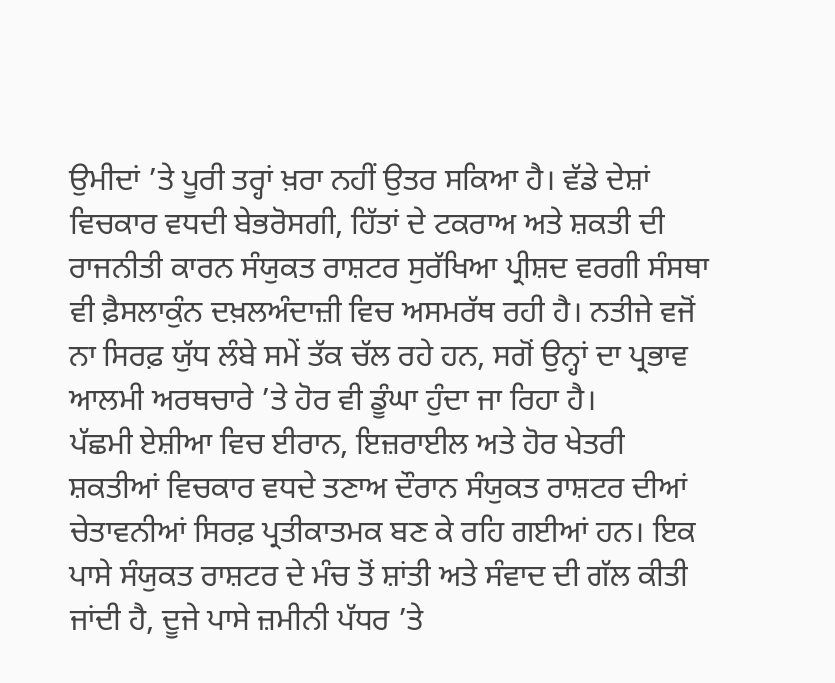ਉਮੀਦਾਂ ’ਤੇ ਪੂਰੀ ਤਰ੍ਹਾਂ ਖ਼ਰਾ ਨਹੀਂ ਉਤਰ ਸਕਿਆ ਹੈ। ਵੱਡੇ ਦੇਸ਼ਾਂ ਵਿਚਕਾਰ ਵਧਦੀ ਬੇਭਰੋਸਗੀ, ਹਿੱਤਾਂ ਦੇ ਟਕਰਾਅ ਅਤੇ ਸ਼ਕਤੀ ਦੀ ਰਾਜਨੀਤੀ ਕਾਰਨ ਸੰਯੁਕਤ ਰਾਸ਼ਟਰ ਸੁਰੱਖਿਆ ਪ੍ਰੀਸ਼ਦ ਵਰਗੀ ਸੰਸਥਾ ਵੀ ਫ਼ੈਸਲਾਕੁੰਨ ਦਖ਼ਲਅੰਦਾਜ਼ੀ ਵਿਚ ਅਸਮਰੱਥ ਰਹੀ ਹੈ। ਨਤੀਜੇ ਵਜੋਂ ਨਾ ਸਿਰਫ਼ ਯੁੱਧ ਲੰਬੇ ਸਮੇਂ ਤੱਕ ਚੱਲ ਰਹੇ ਹਨ, ਸਗੋਂ ਉਨ੍ਹਾਂ ਦਾ ਪ੍ਰਭਾਵ ਆਲਮੀ ਅਰਥਚਾਰੇ ’ਤੇ ਹੋਰ ਵੀ ਡੂੰਘਾ ਹੁੰਦਾ ਜਾ ਰਿਹਾ ਹੈ।
ਪੱਛਮੀ ਏਸ਼ੀਆ ਵਿਚ ਈਰਾਨ, ਇਜ਼ਰਾਈਲ ਅਤੇ ਹੋਰ ਖੇਤਰੀ ਸ਼ਕਤੀਆਂ ਵਿਚਕਾਰ ਵਧਦੇ ਤਣਾਅ ਦੌਰਾਨ ਸੰਯੁਕਤ ਰਾਸ਼ਟਰ ਦੀਆਂ ਚੇਤਾਵਨੀਆਂ ਸਿਰਫ਼ ਪ੍ਰਤੀਕਾਤਮਕ ਬਣ ਕੇ ਰਹਿ ਗਈਆਂ ਹਨ। ਇਕ ਪਾਸੇ ਸੰਯੁਕਤ ਰਾਸ਼ਟਰ ਦੇ ਮੰਚ ਤੋਂ ਸ਼ਾਂਤੀ ਅਤੇ ਸੰਵਾਦ ਦੀ ਗੱਲ ਕੀਤੀ ਜਾਂਦੀ ਹੈ, ਦੂਜੇ ਪਾਸੇ ਜ਼ਮੀਨੀ ਪੱਧਰ ’ਤੇ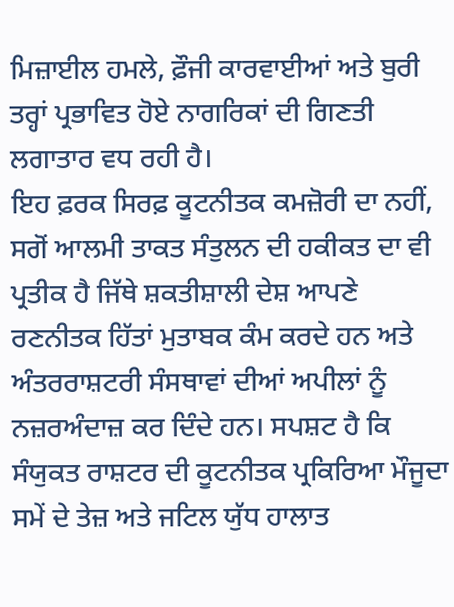ਮਿਜ਼ਾਈਲ ਹਮਲੇ, ਫ਼ੌਜੀ ਕਾਰਵਾਈਆਂ ਅਤੇ ਬੁਰੀ ਤਰ੍ਹਾਂ ਪ੍ਰਭਾਵਿਤ ਹੋਏ ਨਾਗਰਿਕਾਂ ਦੀ ਗਿਣਤੀ ਲਗਾਤਾਰ ਵਧ ਰਹੀ ਹੈ।
ਇਹ ਫ਼ਰਕ ਸਿਰਫ਼ ਕੂਟਨੀਤਕ ਕਮਜ਼ੋਰੀ ਦਾ ਨਹੀਂ, ਸਗੋਂ ਆਲਮੀ ਤਾਕਤ ਸੰਤੁਲਨ ਦੀ ਹਕੀਕਤ ਦਾ ਵੀ ਪ੍ਰਤੀਕ ਹੈ ਜਿੱਥੇ ਸ਼ਕਤੀਸ਼ਾਲੀ ਦੇਸ਼ ਆਪਣੇ ਰਣਨੀਤਕ ਹਿੱਤਾਂ ਮੁਤਾਬਕ ਕੰਮ ਕਰਦੇ ਹਨ ਅਤੇ ਅੰਤਰਰਾਸ਼ਟਰੀ ਸੰਸਥਾਵਾਂ ਦੀਆਂ ਅਪੀਲਾਂ ਨੂੰ ਨਜ਼ਰਅੰਦਾਜ਼ ਕਰ ਦਿੰਦੇ ਹਨ। ਸਪਸ਼ਟ ਹੈ ਕਿ ਸੰਯੁਕਤ ਰਾਸ਼ਟਰ ਦੀ ਕੂਟਨੀਤਕ ਪ੍ਰਕਿਰਿਆ ਮੌਜੂਦਾ ਸਮੇਂ ਦੇ ਤੇਜ਼ ਅਤੇ ਜਟਿਲ ਯੁੱਧ ਹਾਲਾਤ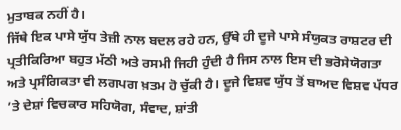ਮੁਤਾਬਕ ਨਹੀਂ ਹੈ।
ਜਿੱਥੇ ਇਕ ਪਾਸੇ ਯੁੱਧ ਤੇਜ਼ੀ ਨਾਲ ਬਦਲ ਰਹੇ ਹਨ, ਉੱਥੇ ਹੀ ਦੂਜੇ ਪਾਸੇ ਸੰਯੁਕਤ ਰਾਸ਼ਟਰ ਦੀ ਪ੍ਰਤੀਕਿਰਿਆ ਬਹੁਤ ਮੱਠੀ ਅਤੇ ਰਸਮੀ ਜਿਹੀ ਹੁੰਦੀ ਹੈ ਜਿਸ ਨਾਲ ਇਸ ਦੀ ਭਰੋਸੇਯੋਗਤਾ ਅਤੇ ਪ੍ਰਸੰਗਿਕਤਾ ਵੀ ਲਗਪਗ ਖ਼ਤਮ ਹੋ ਚੁੱਕੀ ਹੈ। ਦੂਜੇ ਵਿਸ਼ਵ ਯੁੱਧ ਤੋਂ ਬਾਅਦ ਵਿਸ਼ਵ ਪੱਧਰ ’ਤੇ ਦੇਸ਼ਾਂ ਵਿਚਕਾਰ ਸਹਿਯੋਗ, ਸੰਵਾਦ, ਸ਼ਾਂਤੀ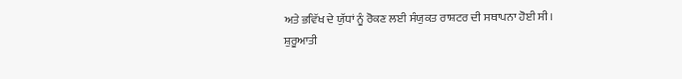ਅਤੇ ਭਵਿੱਖ ਦੇ ਯੁੱਧਾਂ ਨੂੰ ਰੋਕਣ ਲਈ ਸੰਯੁਕਤ ਰਾਸ਼ਟਰ ਦੀ ਸਥਾਪਨਾ ਹੋਈ ਸੀ।
ਸ਼ੁਰੂਆਤੀ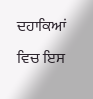ਦਹਾਕਿਆਂ ਵਿਚ ਇਸ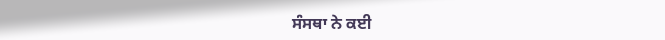ਸੰਸਥਾ ਨੇ ਕਈ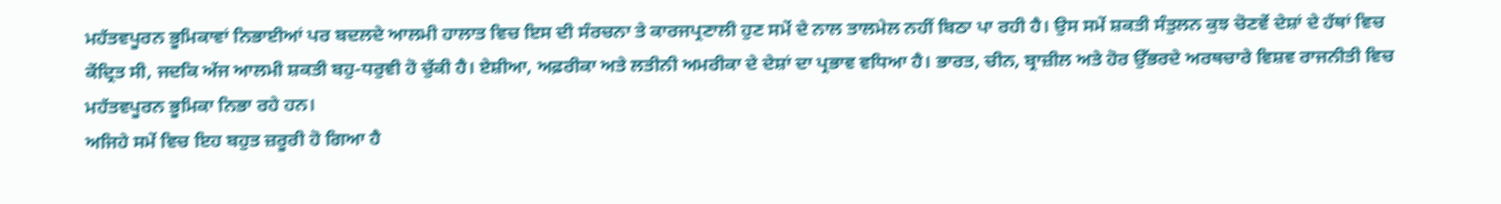ਮਹੱਤਵਪੂਰਨ ਭੂਮਿਕਾਵਾਂ ਨਿਭਾਈਆਂ ਪਰ ਬਦਲਦੇ ਆਲਮੀ ਹਾਲਾਤ ਵਿਚ ਇਸ ਦੀ ਸੰਰਚਨਾ ਤੇ ਕਾਰਜਪ੍ਰਣਾਲੀ ਹੁਣ ਸਮੇਂ ਦੇ ਨਾਲ ਤਾਲਮੇਲ ਨਹੀਂ ਬਿਠਾ ਪਾ ਰਹੀ ਹੈ। ਉਸ ਸਮੇਂ ਸ਼ਕਤੀ ਸੰਤੁਲਨ ਕੁਝ ਚੋਣਵੇਂ ਦੇਸ਼ਾਂ ਦੇ ਹੱਥਾਂ ਵਿਚ ਕੇਂਦ੍ਰਿਤ ਸੀ, ਜਦਕਿ ਅੱਜ ਆਲਮੀ ਸ਼ਕਤੀ ਬਹੁ-ਧਰੁਵੀ ਹੋ ਚੁੱਕੀ ਹੈ। ਏਸ਼ੀਆ, ਅਫ਼ਰੀਕਾ ਅਤੇ ਲਤੀਨੀ ਅਮਰੀਕਾ ਦੇ ਦੇਸ਼ਾਂ ਦਾ ਪ੍ਰਭਾਵ ਵਧਿਆ ਹੈ। ਭਾਰਤ, ਚੀਨ, ਬ੍ਰਾਜ਼ੀਲ ਅਤੇ ਹੋਰ ਉੱਭਰਦੇ ਅਰਥਚਾਰੇ ਵਿਸ਼ਵ ਰਾਜਨੀਤੀ ਵਿਚ ਮਹੱਤਵਪੂਰਨ ਭੂਮਿਕਾ ਨਿਭਾ ਰਹੇ ਹਨ।
ਅਜਿਹੇ ਸਮੇਂ ਵਿਚ ਇਹ ਬਹੁਤ ਜ਼ਰੂਰੀ ਹੋ ਗਿਆ ਹੈ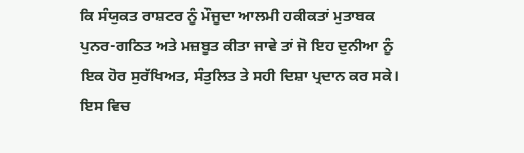ਕਿ ਸੰਯੁਕਤ ਰਾਸ਼ਟਰ ਨੂੰ ਮੌਜੂਦਾ ਆਲਮੀ ਹਕੀਕਤਾਂ ਮੁਤਾਬਕ ਪੁਨਰ-ਗਠਿਤ ਅਤੇ ਮਜ਼ਬੂਤ ਕੀਤਾ ਜਾਵੇ ਤਾਂ ਜੋ ਇਹ ਦੁਨੀਆ ਨੂੰ ਇਕ ਹੋਰ ਸੁਰੱਖਿਅਤ, ਸੰਤੁਲਿਤ ਤੇ ਸਹੀ ਦਿਸ਼ਾ ਪ੍ਰਦਾਨ ਕਰ ਸਕੇ। ਇਸ ਵਿਚ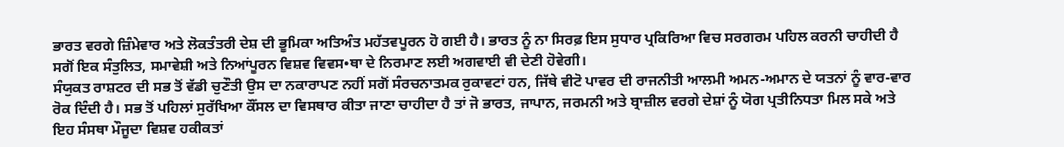ਭਾਰਤ ਵਰਗੇ ਜ਼ਿੰਮੇਵਾਰ ਅਤੇ ਲੋਕਤੰਤਰੀ ਦੇਸ਼ ਦੀ ਭੂਮਿਕਾ ਅਤਿਅੰਤ ਮਹੱਤਵਪੂਰਨ ਹੋ ਗਈ ਹੈ। ਭਾਰਤ ਨੂੰ ਨਾ ਸਿਰਫ਼ ਇਸ ਸੁਧਾਰ ਪ੍ਰਕਿਰਿਆ ਵਿਚ ਸਰਗਰਮ ਪਹਿਲ ਕਰਨੀ ਚਾਹੀਦੀ ਹੈ ਸਗੋਂ ਇਕ ਸੰਤੁਲਿਤ, ਸਮਾਵੇਸ਼ੀ ਅਤੇ ਨਿਆਂਪੂਰਨ ਵਿਸ਼ਵ ਵਿਵਸ•ਥਾ ਦੇ ਨਿਰਮਾਣ ਲਈ ਅਗਵਾਈ ਵੀ ਦੇਣੀ ਹੋਵੇਗੀ।
ਸੰਯੁਕਤ ਰਾਸ਼ਟਰ ਦੀ ਸਭ ਤੋਂ ਵੱਡੀ ਚੁਣੌਤੀ ਉਸ ਦਾ ਨਕਾਰਾਪਣ ਨਹੀਂ ਸਗੋਂ ਸੰਰਚਨਾਤਮਕ ਰੁਕਾਵਟਾਂ ਹਨ, ਜਿੱਥੇ ਵੀਟੋ ਪਾਵਰ ਦੀ ਰਾਜਨੀਤੀ ਆਲਮੀ ਅਮਨ-ਅਮਾਨ ਦੇ ਯਤਨਾਂ ਨੂੰ ਵਾਰ-ਵਾਰ ਰੋਕ ਦਿੰਦੀ ਹੈ। ਸਭ ਤੋਂ ਪਹਿਲਾਂ ਸੁਰੱਖਿਆ ਕੌਂਸਲ ਦਾ ਵਿਸਥਾਰ ਕੀਤਾ ਜਾਣਾ ਚਾਹੀਦਾ ਹੈ ਤਾਂ ਜੋ ਭਾਰਤ, ਜਾਪਾਨ, ਜਰਮਨੀ ਅਤੇ ਬ੍ਰਾਜ਼ੀਲ ਵਰਗੇ ਦੇਸ਼ਾਂ ਨੂੰ ਯੋਗ ਪ੍ਰਤੀਨਿਧਤਾ ਮਿਲ ਸਕੇ ਅਤੇ ਇਹ ਸੰਸਥਾ ਮੌਜੂਦਾ ਵਿਸ਼ਵ ਹਕੀਕਤਾਂ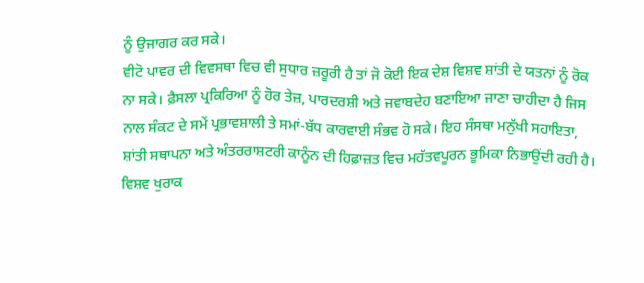ਨੂੰ ਉਜਾਗਰ ਕਰ ਸਕੇ।
ਵੀਟੋ ਪਾਵਰ ਦੀ ਵਿਵਸਥਾ ਵਿਚ ਵੀ ਸੁਧਾਰ ਜ਼ਰੂਰੀ ਹੈ ਤਾਂ ਜੋ ਕੋਈ ਇਕ ਦੇਸ਼ ਵਿਸ਼ਵ ਸ਼ਾਂਤੀ ਦੇ ਯਤਨਾਂ ਨੂੰ ਰੋਕ ਨਾ ਸਕੇ। ਫ਼ੈਸਲਾ ਪ੍ਰਕਿਰਿਆ ਨੂੰ ਹੋਰ ਤੇਜ਼, ਪਾਰਦਰਸ਼ੀ ਅਤੇ ਜਵਾਬਦੇਹ ਬਣਾਇਆ ਜਾਣਾ ਚਾਹੀਦਾ ਹੈ ਜਿਸ ਨਾਲ ਸੰਕਟ ਦੇ ਸਮੇਂ ਪ੍ਰਭਾਵਸ਼ਾਲੀ ਤੇ ਸਮਾਂ-ਬੱਧ ਕਾਰਵਾਈ ਸੰਭਵ ਹੋ ਸਕੇ। ਇਹ ਸੰਸਥਾ ਮਨੁੱਖੀ ਸਹਾਇਤਾ, ਸ਼ਾਂਤੀ ਸਥਾਪਨਾ ਅਤੇ ਅੰਤਰਰਾਸ਼ਟਰੀ ਕਾਨੂੰਨ ਦੀ ਹਿਫ਼ਾਜ਼ਤ ਵਿਚ ਮਹੱਤਵਪੂਰਨ ਭੂਮਿਕਾ ਨਿਭਾਉਂਦੀ ਰਹੀ ਹੈ।
ਵਿਸ਼ਵ ਖੁਰਾਕ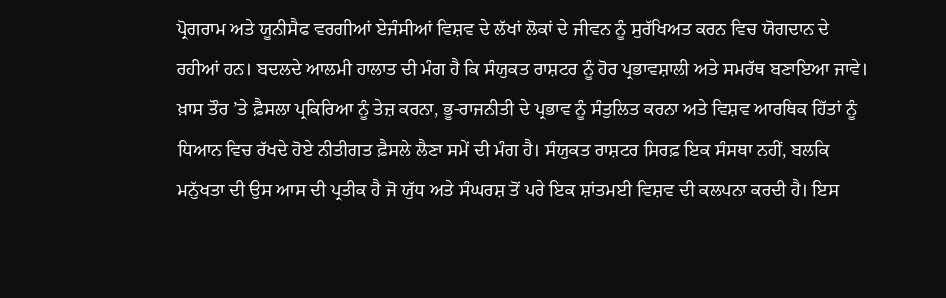ਪ੍ਰੋਗਰਾਮ ਅਤੇ ਯੂਨੀਸੈਫ ਵਰਗੀਆਂ ਏਜੰਸੀਆਂ ਵਿਸ਼ਵ ਦੇ ਲੱਖਾਂ ਲੋਕਾਂ ਦੇ ਜੀਵਨ ਨੂੰ ਸੁਰੱਖਿਅਤ ਕਰਨ ਵਿਚ ਯੋਗਦਾਨ ਦੇ ਰਹੀਆਂ ਹਨ। ਬਦਲਦੇ ਆਲਮੀ ਹਾਲਾਤ ਦੀ ਮੰਗ ਹੈ ਕਿ ਸੰਯੁਕਤ ਰਾਸ਼ਟਰ ਨੂੰ ਹੋਰ ਪ੍ਰਭਾਵਸ਼ਾਲੀ ਅਤੇ ਸਮਰੱਥ ਬਣਾਇਆ ਜਾਵੇ।
ਖ਼ਾਸ ਤੌਰ ’ਤੇ ਫ਼ੈਸਲਾ ਪ੍ਰਕਿਰਿਆ ਨੂੰ ਤੇਜ਼ ਕਰਨਾ, ਭੂ-ਰਾਜਨੀਤੀ ਦੇ ਪ੍ਰਭਾਵ ਨੂੰ ਸੰਤੁਲਿਤ ਕਰਨਾ ਅਤੇ ਵਿਸ਼ਵ ਆਰਥਿਕ ਹਿੱਤਾਂ ਨੂੰ ਧਿਆਨ ਵਿਚ ਰੱਖਦੇ ਹੋਏ ਨੀਤੀਗਤ ਫ਼ੈਸਲੇ ਲੈਣਾ ਸਮੇਂ ਦੀ ਮੰਗ ਹੈ। ਸੰਯੁਕਤ ਰਾਸ਼ਟਰ ਸਿਰਫ਼ ਇਕ ਸੰਸਥਾ ਨਹੀਂ, ਬਲਕਿ ਮਨੁੱਖਤਾ ਦੀ ਉਸ ਆਸ ਦੀ ਪ੍ਰਤੀਕ ਹੈ ਜੋ ਯੁੱਧ ਅਤੇ ਸੰਘਰਸ਼ ਤੋਂ ਪਰੇ ਇਕ ਸ਼ਾਂਤਮਈ ਵਿਸ਼ਵ ਦੀ ਕਲਪਨਾ ਕਰਦੀ ਹੈ। ਇਸ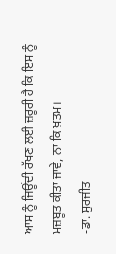ਆਸ ਨੂੰ ਜਿਊਂਦੀ ਰੱਖਣ ਲਈ ਜ਼ਰੂਰੀ ਹੈ ਕਿ ਇਸ ਨੂੰ ਮਜ਼ਬੂਤ ਕੀਤਾ ਜਾਵੇ, ਨਾ ਕਿ ਖ਼ਤਮ।
-ਡਾ. ਸੁਰਜੀਤ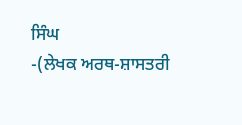ਸਿੰਘ
-(ਲੇਖਕ ਅਰਥ-ਸ਼ਾਸਤਰੀ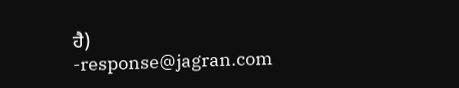ਹੈ)
-response@jagran.com